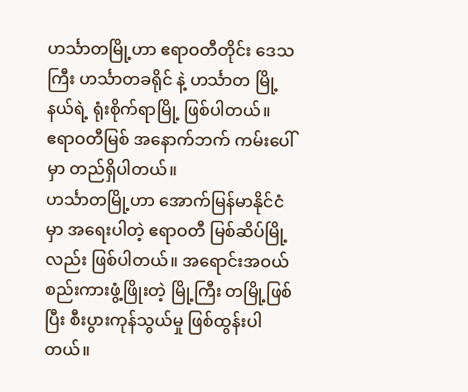ဟင်္သာတမြို့ဟာ ဧရာဝတီတိုင်း ဒေသကြီး ဟင်္သာတခရိုင် နဲ့ ဟင်္သာတ မြို့နယ်ရဲ့ ရုံးစိုက်ရာမြို့ ဖြစ်ပါတယ်။
ဧရာဝတီမြစ် အနောက်ဘက် ကမ်းပေါ်မှာ တည်ရှိပါတယ်။
ဟင်္သာတမြို့ဟာ အောက်မြန်မာနိုင်ငံမှာ အရေးပါတဲ့ ဧရာဝတီ မြစ်ဆိပ်မြို့လည်း ဖြစ်ပါတယ်။ အရောင်းအဝယ် စည်းကားဖွံ့ဖြိုးတဲ့ မြို့ကြီး တမြို့ဖြစ်ပြီး စီးပွားကုန်သွယ်မှု ဖြစ်ထွန်းပါတယ်။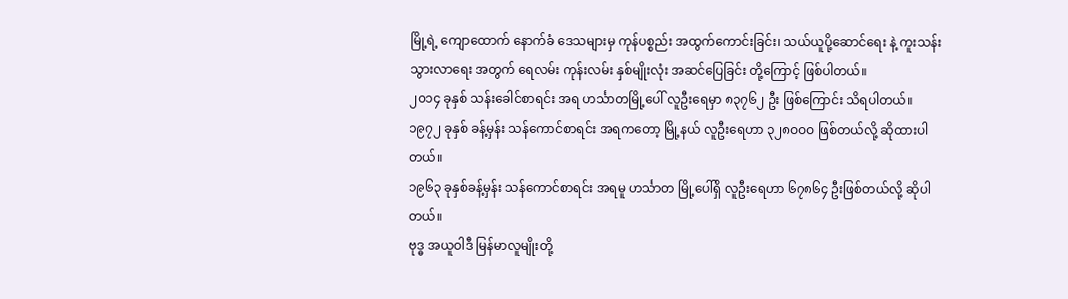မြို့ရဲ့ ကျောထောက် နောက်ခံ ဒေသများမှ ကုန်ပစ္စည်း အထွက်ကောင်းခြင်း၊ သယ်ယူပို့ဆောင်ရေး နဲ့ ကူးသန်း သွားလာရေး အတွက် ရေလမ်း ကုန်းလမ်း နှစ်မျိုးလုံး အဆင်ပြေခြင်း တို့ကြောင့် ဖြစ်ပါတယ်။
၂၀၁၄ ခုနှစ် သန်းခေါင်စာရင်း အရ ဟင်္သာတမြို့ပေါ် လူဦးရေမှာ ၈၃၇၆၂ ဦး ဖြစ်ကြောင်း သိရပါတယ်။
၁၉၇၂ ခုနှစ် ခန့်မှန်း သန်ကောင်စာရင်း အရကတော့ မြို့နယ် လူဦးရေဟာ ၃၂၈ဝဝဝ ဖြစ်တယ်လို့ ဆိုထားပါတယ်။
၁၉၆၃ ခုနှစ်ခန့်မှန်း သန်ကောင်စာရင်း အရမူ ဟင်္သာတ မြို့ပေါ်ရှိ လူဦးရေဟာ ၆၇၈၆၄ ဦးဖြစ်တယ်လို့ ဆိုပါတယ်။
ဗုဒ္ဓ အယူဝါဒီ မြန်မာလူမျိုးတို့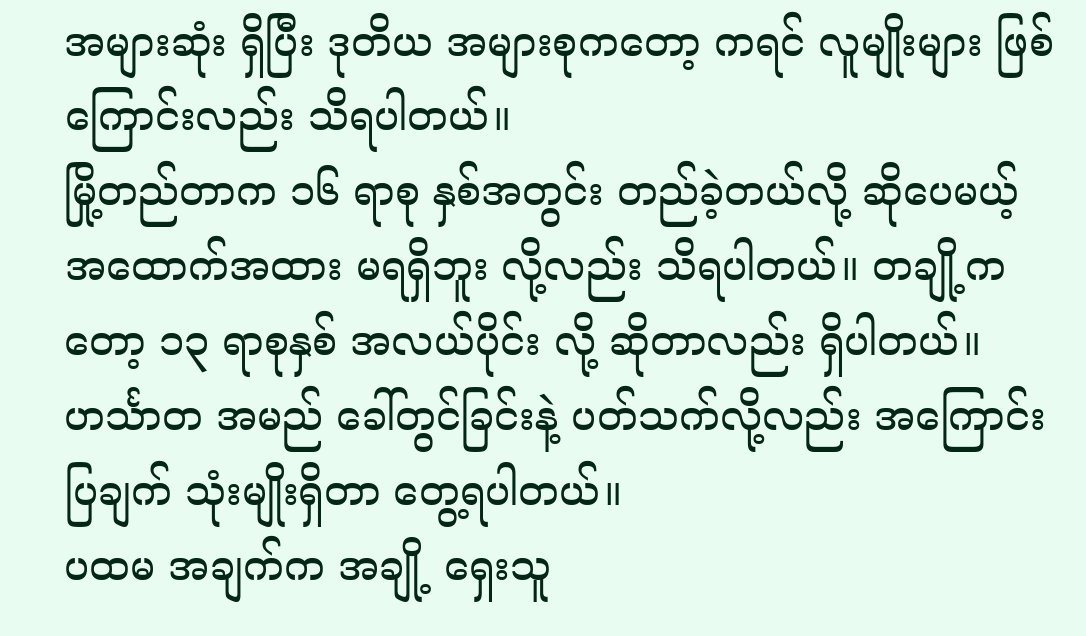အများဆုံး ရှိပြီး ဒုတိယ အများစုကတော့ ကရင် လူမျိုးများ ဖြစ်ကြောင်းလည်း သိရပါတယ်။
မြို့တည်တာက ၁၆ ရာစု နှစ်အတွင်း တည်ခဲ့တယ်လို့ ဆိုပေမယ့် အထောက်အထား မရရှိဘူး လို့လည်း သိရပါတယ်။ တချို့ကတော့ ၁၃ ရာစုနှစ် အလယ်ပိုင်း လို့ ဆိုတာလည်း ရှိပါတယ်။
ဟင်္သာတ အမည် ခေါ်တွင်ခြင်းနဲ့ ပတ်သက်လို့လည်း အကြောင်းပြချက် သုံးမျိုးရှိတာ တွေ့ရပါတယ်။
ပထမ အချက်က အချို့ ရှေးသူ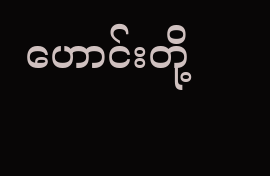ဟောင်းတို့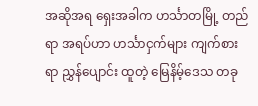အဆိုအရ ရှေးအခါက ဟင်္သာတမြို့ တည်ရာ အရပ်ဟာ ဟင်္သာငှက်များ ကျက်စားရာ ညွှန်ပျောင်း ထူတဲ့ မြေနိမ့်ဒေသ တခု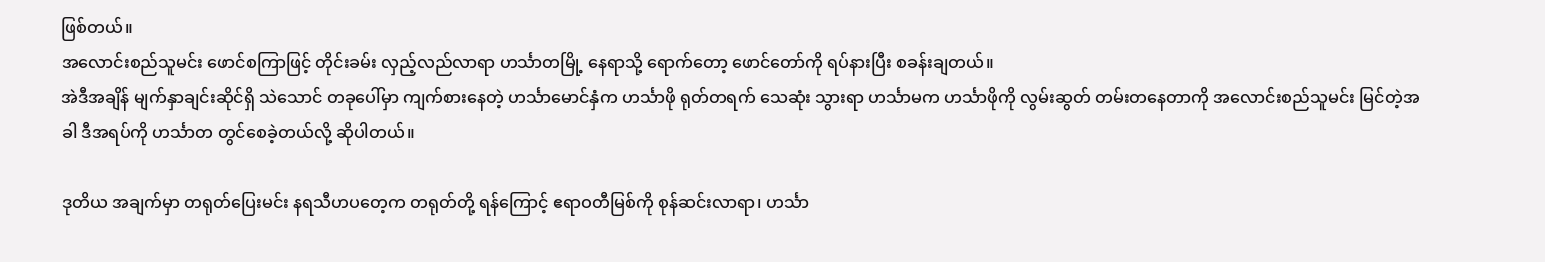ဖြစ်တယ်။
အလောင်းစည်သူမင်း ဖောင်စကြာဖြင့် တိုင်းခမ်း လှည့်လည်လာရာ ဟင်္သာတမြို့ နေရာသို့ ရောက်တော့ ဖောင်တော်ကို ရပ်နားပြီး စခန်းချတယ်။
အဲဒီအချိန် မျက်နှာချင်းဆိုင်ရှိ သဲသောင် တခုပေါ်မှာ ကျက်စားနေတဲ့ ဟင်္သာမောင်နှံက ဟင်္သာဖို ရုတ်တရက် သေဆုံး သွားရာ ဟင်္သာမက ဟင်္သာဖိုကို လွမ်းဆွတ် တမ်းတနေတာကို အလောင်းစည်သူမင်း မြင်တဲ့အခါ ဒီအရပ်ကို ဟင်္သာတ တွင်စေခဲ့တယ်လို့ ဆိုပါတယ်။

ဒုတိယ အချက်မှာ တရုတ်ပြေးမင်း နရသီဟပတေ့က တရုတ်တို့ ရန်ကြောင့် ဧရာဝတီမြစ်ကို စုန်ဆင်းလာရာ၊ ဟင်္သာ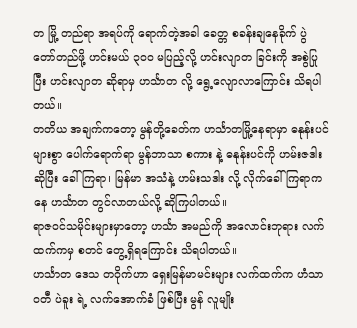တ မြို့ တည်ရာ အရပ်ကို ရောက်တဲ့အခါ ခေတ္တ စခန်းချနေခိုက် ပွဲတော်တည်ဖို့ ဟင်းမယ် ၃ဝဝ မပြည့်လို့ ဟင်းလျာတ ခြင်းကို အစွဲပြုပြီး ဟင်းလျာတ ဆိုရာမှ ဟင်္သာတ လို့ ရွေ့လျောလာကြောင်း သိရပါတယ်။
တတိယ အချက်ကတော့ မွန်တို့ခေတ်က ဟင်္သာတမြို့နေရာမှာ ဓနုန်းပင် များစွာ ပေါက်ရောက်ရာ မွန်ဘာသာ စကား နဲ့ ဓနုန်းပင်ကို ဟမ်းဇဒါး ဆိုပြီး ခေါ်ကြရာ၊ မြန်မာ အသံနဲ့ ဟမ်းသဒါး လို့ လိုက်ခေါ်ကြရာကနေ ဟင်္သာတ တွင်လာတယ်လို့ ဆိုကြပါတယ်။
ရာဇဝင်သမိုင်းများမှာတော့ ဟင်္သာ အမည်ကို အလောင်းဘုရား လက်ထက်ကမှ စတင် တွေ့ရှိရကြောင်း သိရပါတယ်။
ဟင်္သာတ ဒေသ တဝိုက်ဟာ ရှေးမြန်မာမင်းများ လက်ထက်က ဟံသာဝတီ ပဲခူး ရဲ့ လက်အောက်ခံ ဖြစ်ပြီး မွန် လူမျိုး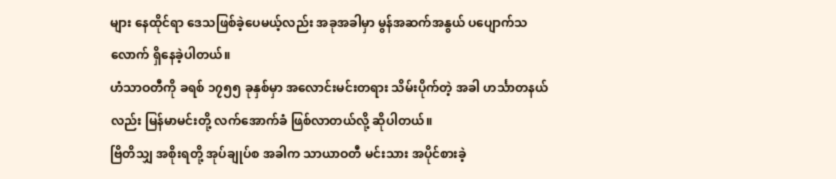များ နေထိုင်ရာ ဒေသဖြစ်ခဲ့ပေမယ့်လည်း အခုအခါမှာ မွန်အဆက်အနွယ် ပပျောက်သလောက် ရှိနေခဲ့ပါတယ်။
ဟံသာဝတီကို ခရစ် ၁၇၅၅ ခုနှစ်မှာ အလောင်းမင်းတရား သိမ်းပိုက်တဲ့ အခါ ဟင်္သာတနယ်လည်း မြန်မာမင်းတို့ လက်အောက်ခံ ဖြစ်လာတယ်လို့ ဆိုပါတယ်။
ဗြိတိသျှ အစိုးရတို့ အုပ်ချုပ်စ အခါက သာယာဝတီ မင်းသား အပိုင်စားခဲ့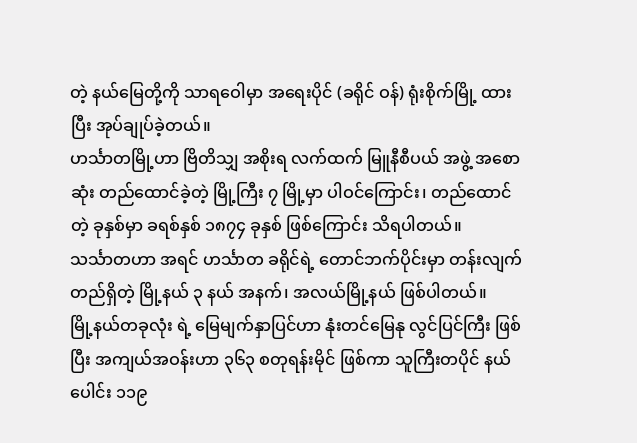တဲ့ နယ်မြေတို့ကို သာရဝေါမှာ အရေးပိုင် (ခရိုင် ဝန်) ရုံးစိုက်မြို့ ထားပြီး အုပ်ချုပ်ခဲ့တယ်။
ဟင်္သာတမြို့ဟာ ဗြိတိသျှ အစိုးရ လက်ထက် မြူနီစီပယ် အဖွဲ့ အစောဆုံး တည်ထောင်ခဲ့တဲ့ မြို့ကြီး ၇ မြို့မှာ ပါဝင်ကြောင်း၊ တည်ထောင်တဲ့ ခုနှစ်မှာ ခရစ်နှစ် ၁၈၇၄ ခုနှစ် ဖြစ်ကြောင်း သိရပါတယ်။
သင်္သာတဟာ အရင် ဟင်္သာတ ခရိုင်ရဲ့ တောင်ဘက်ပိုင်းမှာ တန်းလျက် တည်ရှိတဲ့ မြို့နယ် ၃ နယ် အနက်၊ အလယ်မြို့နယ် ဖြစ်ပါတယ်။
မြို့နယ်တခုလုံး ရဲ့ မြေမျက်နှာပြင်ဟာ နုံးတင်မြေနု လွင်ပြင်ကြီး ဖြစ်ပြီး အကျယ်အဝန်းဟာ ၃၆၃ စတုရန်းမိုင် ဖြစ်ကာ သူကြီးတပိုင် နယ်ပေါင်း ၁၁၉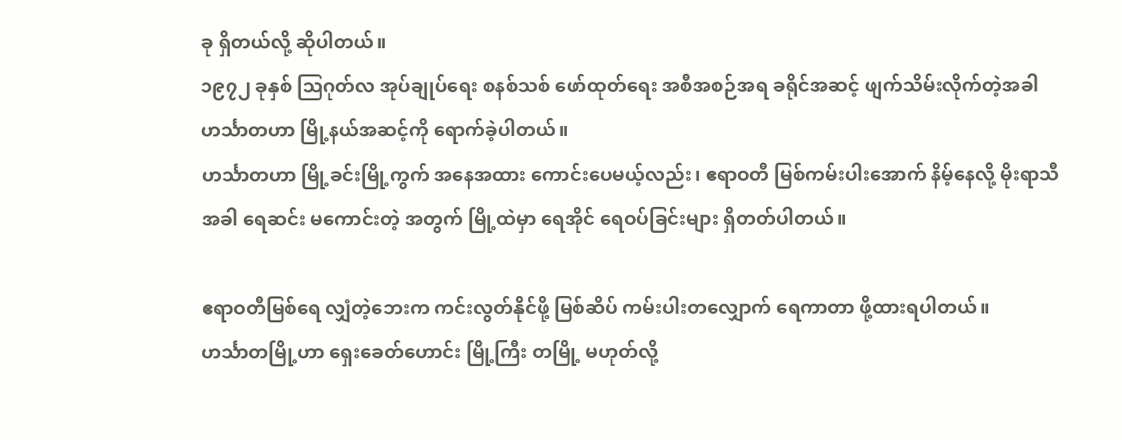ခု ရှိတယ်လို့ ဆိုပါတယ်။
၁၉၇၂ ခုနှစ် ဩဂုတ်လ အုပ်ချုပ်ရေး စနစ်သစ် ဖော်ထုတ်ရေး အစီအစဉ်အရ ခရိုင်အဆင့် ဖျက်သိမ်းလိုက်တဲ့အခါ ဟင်္သာတဟာ မြို့နယ်အဆင့်ကို ရောက်ခဲ့ပါတယ်။
ဟင်္သာတဟာ မြို့ခင်းမြို့ကွက် အနေအထား ကောင်းပေမယ့်လည်း၊ ဧရာဝတီ မြစ်ကမ်းပါးအောက် နိမ့်နေလို့ မိုးရာသီ အခါ ရေဆင်း မကောင်းတဲ့ အတွက် မြို့ထဲမှာ ရေအိုင် ရေဝပ်ခြင်းများ ရှိတတ်ပါတယ်။

ဧရာဝတီမြစ်ရေ လျှံတဲ့ဘေးက ကင်းလွတ်နိုင်ဖို့ မြစ်ဆိပ် ကမ်းပါးတလျှောက် ရေကာတာ ဖို့ထားရပါတယ်။
ဟင်္သာတမြို့ဟာ ရှေးခေတ်ဟောင်း မြို့ကြီး တမြို့ မဟုတ်လို့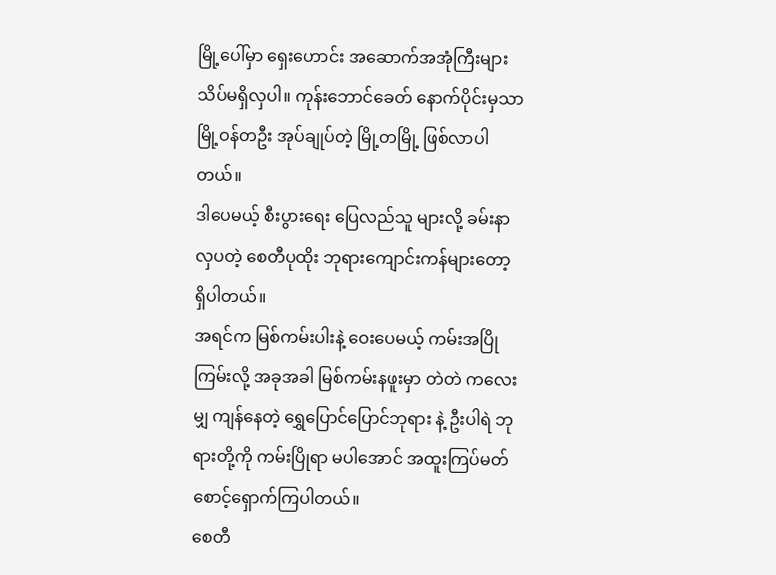မြို့ပေါ်မှာ ရှေးဟောင်း အဆောက်အအုံကြီးများ သိပ်မရှိလှပါ။ ကုန်းဘောင်ခေတ် နောက်ပိုင်းမှသာ မြို့ဝန်တဦး အုပ်ချုပ်တဲ့ မြို့တမြို့ ဖြစ်လာပါတယ်။
ဒါပေမယ့် စီးပွားရေး ပြေလည်သူ များလို့ ခမ်းနာလှပတဲ့ စေတီပုထိုး ဘုရားကျောင်းကန်များတော့ ရှိပါတယ်။
အရင်က မြစ်ကမ်းပါးနဲ့ ဝေးပေမယ့် ကမ်းအပြိုကြမ်းလို့ အခုအခါ မြစ်ကမ်းနဖူးမှာ တဲတဲ ကလေးမျှ ကျန်နေတဲ့ ရွှေပြောင်ပြောင်ဘုရား နဲ့ ဦးပါရဲ ဘုရားတို့ကို ကမ်းပြိုရာ မပါအောင် အထူးကြပ်မတ် စောင့်ရှောက်ကြပါတယ်။
စေတီ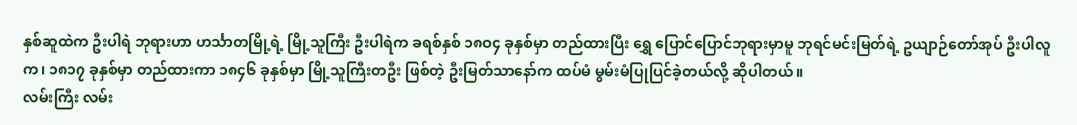နှစ်ဆူထဲက ဦးပါရဲ ဘုရားဟာ ဟင်္သာတမြို့ရဲ့ မြို့သူကြီး ဦးပါရဲက ခရစ်နှစ် ၁၈ဝ၄ ခုနှစ်မှာ တည်ထားပြီး ရွှေ ပြောင်ပြောင်ဘုရားမှာမူ ဘုရင်မင်းမြတ်ရဲ့ ဥယျာဉ်တော်အုပ် ဦးပါလူက၊ ၁၈၁၇ ခုနှစ်မှာ တည်ထားကာ ၁၈၄၆ ခုနှစ်မှာ မြို့သူကြီးတဦး ဖြစ်တဲ့ ဦးမြတ်သာနော်က ထပ်မံ မွမ်းမံပြုပြင်ခဲ့တယ်လို့ ဆိုပါတယ်။
လမ်းကြီး လမ်း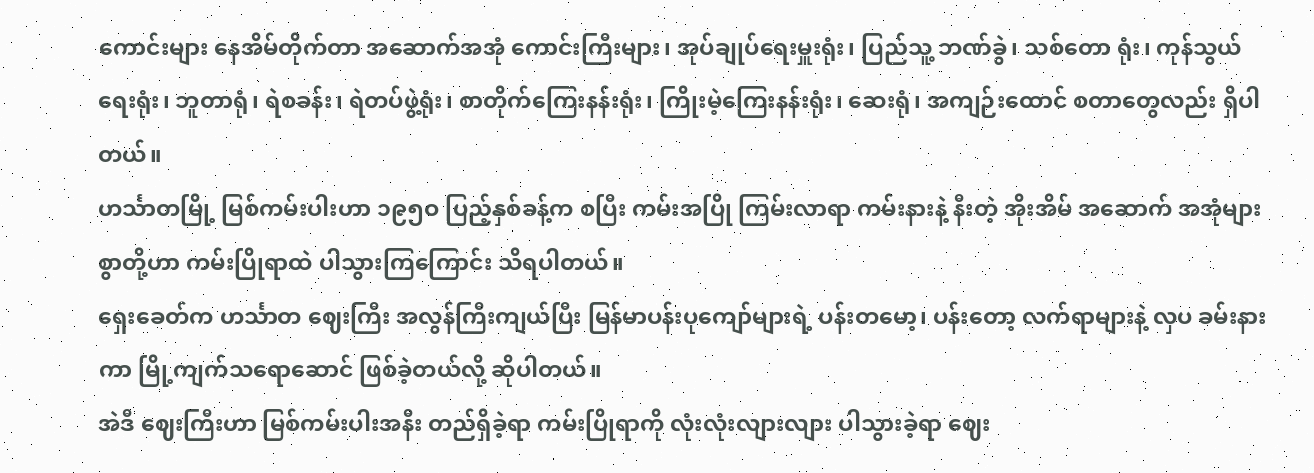ကောင်းများ နေအိမ်တိုက်တာ အဆောက်အအုံ ကောင်းကြီးများ၊ အုပ်ချုပ်ရေးမှူးရုံး၊ ပြည်သူ့ ဘဏ်ခွဲ၊ သစ်တော ရုံး၊ ကုန်သွယ်ရေးရုံး၊ ဘူတာရုံ၊ ရဲစခန်း၊ ရဲတပ်ဖွဲ့ရုံး၊ စာတိုက်ကြေးနန်းရုံး၊ ကြိုးမဲ့ကြေးနန်းရုံး၊ ဆေးရုံ၊ အကျဉ်းထောင် စတာတွေလည်း ရှိပါတယ်။
ဟင်္သာတမြို့ မြစ်ကမ်းပါးဟာ ၁၉၅ဝ ပြည့်နှစ်ခန့်က စပြီး ကမ်းအပြို ကြမ်းလာရာ ကမ်းနားနဲ့ နီးတဲ့ အိုးအိမ် အဆောက် အအုံများစွာတို့ဟာ ကမ်းပြိုရာထဲ ပါသွားကြကြောင်း သိရပါတယ်။
ရှေးခေတ်က ဟင်္သာတ ဈေးကြီး အလွန်ကြီးကျယ်ပြီး မြန်မာပန်းပုကျော်များရဲ့ ပန်းတမော့၊ ပန်းတော့ လက်ရာများနဲ့ လှပ ခမ်းနားကာ မြို့ကျက်သရောဆောင် ဖြစ်ခဲ့တယ်လို့ ဆိုပါတယ်။
အဲဒီ ဈေးကြီးဟာ မြစ်ကမ်းပါးအနီး တည်ရှိခဲ့ရာ ကမ်းပြိုရာကို လုံးလုံးလျားလျား ပါသွားခဲ့ရာ ဈေး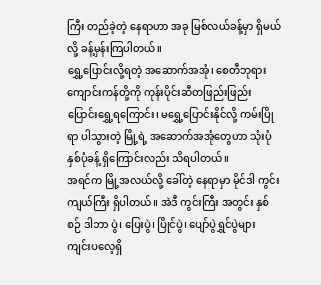ကြီး တည်ခဲ့တဲ့ နေရာဟာ အခု မြစ်လယ်ခန့်မှာ ရှိမယ်လို့ ခန့်မှန်းကြပါတယ်။
ရွှေ့ပြောင်းလို့ရတဲ့ အဆောက်အအုံ၊ စေတီဘုရား ကျောင်းကန်တို့ကို ကုန်းပိုင်းဆီတဖြည်းဖြည်း ပြောင်းရွှေ့ရကြောင်း၊ မရွှေ့ပြောင်းနိုင်လို့ ကမ်းပြိုရာ ပါသွားတဲ့ မြို့ရဲ့ အဆောက်အအုံတွေဟာ သုံးပုံနှစ်ပုံခန့် ရှိကြောင်းလည်း သိရပါတယ်။
အရင်က မြို့အလယ်လို့ ခေါ်တဲ့ နေရာမှာ မိုင်ဒါ ကွင်းကျယ်ကြီး ရှိပါတယ်။ အဲဒီ ကွင်းကြီး အတွင်း နှစ်စဉ် ဒါဘာ ပွဲ၊ ပြေးပွဲ၊ ပြိုင်ပွဲ၊ ပျော်ပွဲရွှင်ပွဲများ ကျင်းပလေ့ရှိ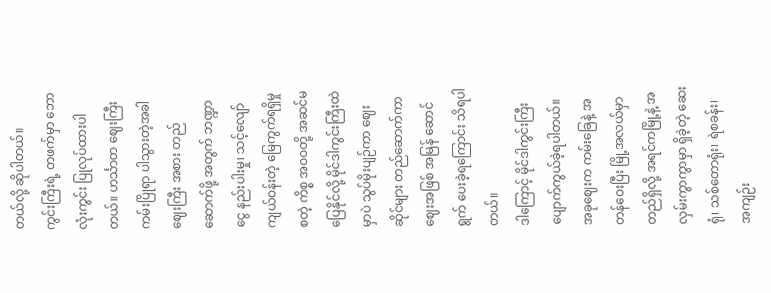တယ်လို့ ဆိုပါတယ်။
ကွင်းကြီးရဲ့ တဖက်မှာ ဘောလုံးကွင်း ပြုလုပ်ထားပါတယ်။ ဟင်္သာတ ဈေးကြီး ကမ်းပြိုရာ ပါသွားတဲ့အခါ ဈေးကြီး အစား တည်ဆောက်ဖို့ အတွက် ဘဏ္ဍာငွေ နည်းပါးမှု၊ သင့်လျော် ကျယ်ဝန်းတဲ့ မြေကွက်ရရှိမှု စတဲ့ ကိစ္စ အဝဝတို့ အဆင်မပြေနိုင်လို့ မိုင်ဒါကွင်းကြီးထဲမှာပဲ သွပ်မိုးပျဉ်ကာ ဈေးဆိုင်များ တည်ဆောက်ကာ ဈေးအဖြစ် အမြန် ဆောင်ရွက် ပေးခဲ့ရကြောင်း သိရပါတယ်။
ဒါကြောင့် မိုင်ဒါကွင်းကြီး ပျောက်ကွယ်ခဲ့ရပါတယ်။ အခုဈေးက ကမ်းခြေနဲ့ အတန်ဝေးပြီး မြို့အလယ်မှာ တည်ရှိလို့ အရင်ကမြို့နဲ့ အလှမ်းကွာကွာမှာ ရှိခဲ့တဲ့ ဆေးရုံ၊ သစ်တောရုံး၊ ရဲစခန်း၊ အကျဉ်း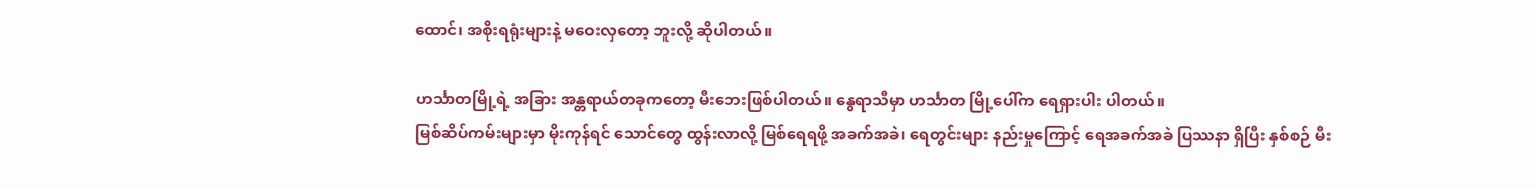ထောင်၊ အစိုးရရုံးများနဲ့ မဝေးလှတော့ ဘူးလို့ ဆိုပါတယ်။

ဟင်္သာတမြို့ရဲ့ အခြား အန္တရာယ်တခုကတော့ မီးဘေးဖြစ်ပါတယ်။ နွေရာသီမှာ ဟင်္သာတ မြို့ပေါ်က ရေရှားပါး ပါတယ်။
မြစ်ဆိပ်ကမ်းများမှာ မိုးကုန်ရင် သောင်တွေ ထွန်းလာလို့ မြစ်ရေရဖို့ အခက်အခဲ၊ ရေတွင်းများ နည်းမှုကြောင့် ရေအခက်အခဲ ပြဿနာ ရှိပြီး နှစ်စဉ် မီး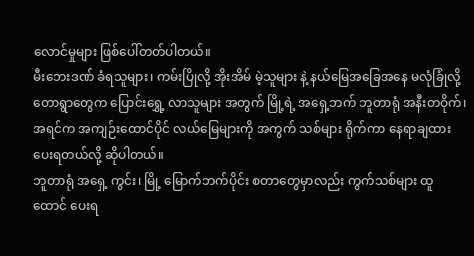လောင်မှုများ ဖြစ်ပေါ်တတ်ပါတယ်။
မီးဘေးဒဏ် ခံရသူများ၊ ကမ်းပြိုလို့ အိုးအိမ် မဲ့သူများ နဲ့ နယ်မြေအခြေအနေ မလုံခြုံလို့ တောရွာတွေက ပြောင်းရွှေ့ လာသူများ အတွက် မြို့ရဲ့ အရှေ့ဘက် ဘူတာရုံ အနီးတဝိုက်၊ အရင်က အကျဉ်းထောင်ပိုင် လယ်မြေများကို အကွက် သစ်များ ရိုက်ကာ နေရာချထား ပေးရတယ်လို့ ဆိုပါတယ်။
ဘူတာရုံ အရှေ့ ကွင်း၊ မြို့ မြောက်ဘက်ပိုင်း စတာတွေမှာလည်း ကွက်သစ်များ ထူထောင် ပေးရ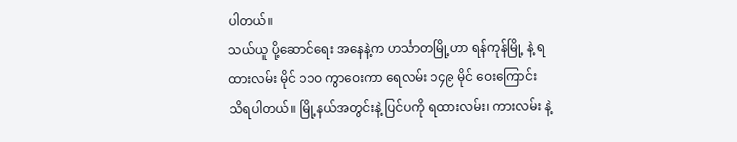ပါတယ်။
သယ်ယူ ပို့ဆောင်ရေး အနေနဲ့က ဟင်္သာတမြို့ဟာ ရန်ကုန်မြို့ နဲ့ ရထားလမ်း မိုင် ၁၁ဝ ကွာဝေးကာ ရေလမ်း ၁၄၉ မိုင် ဝေးကြောင်း သိရပါတယ်။ မြို့နယ်အတွင်းနဲ့ ပြင်ပကို ရထားလမ်း၊ ကားလမ်း နဲ့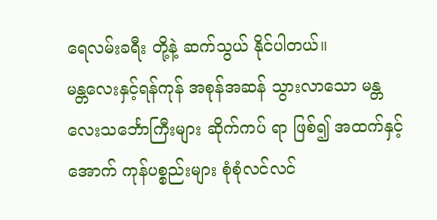ရေလမ်းခရီး တို့နဲ့ ဆက်သွယ် နိုင်ပါတယ်။
မန္တလေးနှင့်ရန်ကုန် အစုန်အဆန် သွားလာသော မန္တလေးသင်္ဘောကြီးများ ဆိုက်ကပ် ရာ ဖြစ်၍ အထက်နှင့်အောက် ကုန်ပစ္စည်းများ စုံစုံလင်လင်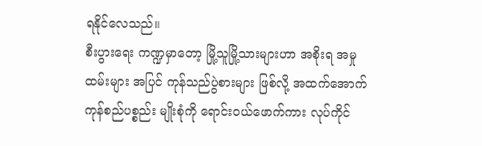ရနိုင်လေသည်။
စီးပွားရေး ကဏ္ဍမှာတော့ မြို့သူမြို့သားများဟာ အစိုးရ အမှုထမ်းများ အပြင် ကုန်သည်ပွဲစားများ ဖြစ်လို့ အထက်အောက် ကုန်စည်ပစ္စည်း မျိုးစုံကို ရောင်းဝယ်ဖောက်ကား လုပ်ကိုင်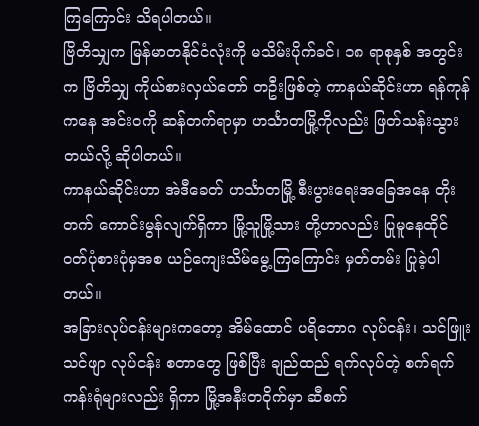ကြကြောင်း သိရပါတယ်။
ဗြိတိသျှက မြန်မာတနိုင်ငံလုံးကို မသိမ်းပိုက်ခင်၊ ၁၈ ရာစုနှစ် အတွင်းက ဗြိတိသျှ ကိုယ်စားလှယ်တော် တဦးဖြစ်တဲ့ ကာနယ်ဆိုင်းဟာ ရန်ကုန်ကနေ အင်းဝကို ဆန်တက်ရာမှာ ဟင်္သာတမြို့ကိုလည်း ဖြတ်သန်းသွားတယ်လို့ ဆိုပါတယ်။
ကာနယ်ဆိုင်းဟာ အဲဒီခေတ် ဟင်္သာတမြို့ စီးပွားရေးအခြေအနေ တိုးတက် ကောင်းမွန်လျက်ရှိကာ မြို့သူမြို့သား တို့ဟာလည်း ပြုမူနေထိုင် ဝတ်ပုံစားပုံမှအစ ယဉ်ကျေးသိမ်မွေ့ကြကြောင်း မှတ်တမ်း ပြုခဲ့ပါတယ်။
အခြားလုပ်ငန်းများကတော့ အိမ်ထောင် ပရိဘောဂ လုပ်ငန်း၊ သင်ဖြူးသင်ဖျာ လုပ်ငန်း စတာတွေ ဖြစ်ပြီး ချည်ထည် ရက်လုပ်တဲ့ စက်ရက်ကန်းရုံများလည်း ရှိကာ မြို့အနီးတဝိုက်မှာ ဆီစက်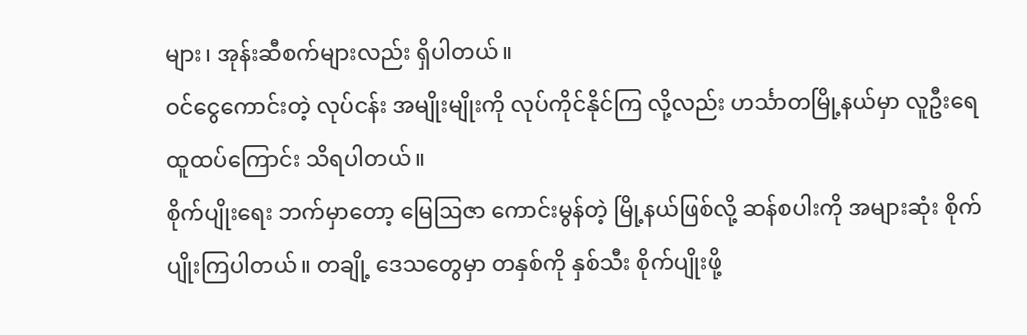များ၊ အုန်းဆီစက်များလည်း ရှိပါတယ်။
ဝင်ငွေကောင်းတဲ့ လုပ်ငန်း အမျိုးမျိုးကို လုပ်ကိုင်နိုင်ကြ လို့လည်း ဟင်္သာတမြို့နယ်မှာ လူဦးရေ ထူထပ်ကြောင်း သိရပါတယ်။
စိုက်ပျိုးရေး ဘက်မှာတော့ မြေဩဇာ ကောင်းမွန်တဲ့ မြို့နယ်ဖြစ်လို့ ဆန်စပါးကို အများဆုံး စိုက်ပျိုးကြပါတယ်။ တချို့ ဒေသတွေမှာ တနှစ်ကို နှစ်သီး စိုက်ပျိုးဖို့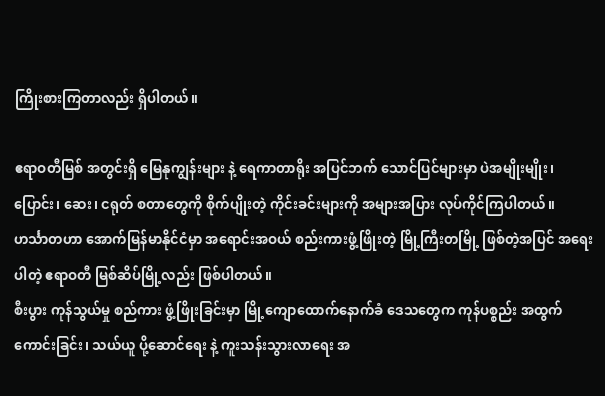ကြိုးစားကြတာလည်း ရှိပါတယ်။

ဧရာဝတီမြစ် အတွင်းရှိ မြေနုကျွန်းများ နဲ့ ရေကာတာရိုး အပြင်ဘက် သောင်ပြင်များမှာ ပဲအမျိုးမျိုး၊ ပြောင်း၊ ဆေး၊ ငရုတ် စတာတွေကို စိုက်ပျိုးတဲ့ ကိုင်းခင်းများကို အများအပြား လုပ်ကိုင်ကြပါတယ်။
ဟင်္သာတဟာ အောက်မြန်မာနိုင်ငံမှာ အရောင်းအဝယ် စည်းကားဖွံ့ဖြိုးတဲ့ မြို့ကြီးတမြို့ ဖြစ်တဲ့အပြင် အရေးပါတဲ့ ဧရာဝတီ မြစ်ဆိပ်မြို့လည်း ဖြစ်ပါတယ်။
စီးပွား ကုန်သွယ်မှု စည်ကား ဖွံ့ဖြိုးခြင်းမှာ မြို့ကျောထောက်နောက်ခံ ဒေသတွေက ကုန်ပစ္စည်း အထွက် ကောင်းခြင်း၊ သယ်ယူ ပို့ဆောင်ရေး နဲ့ ကူးသန်းသွားလာရေး အ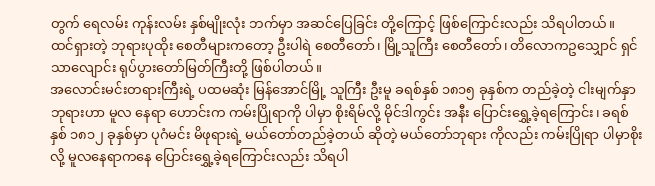တွက် ရေလမ်း ကုန်းလမ်း နှစ်မျိုးလုံး ဘက်မှာ အဆင်ပြေခြင်း တို့ကြောင့် ဖြစ်ကြောင်းလည်း သိရပါတယ်။
ထင်ရှားတဲ့ ဘုရားပုထိုး စေတီများကတော့ ဦးပါရဲ စေတီတော်၊ မြို့သူကြီး စေတီတော်၊ တိလောကဥသျှောင် ရှင်သာလျောင်း ရုပ်ပွားတော်မြတ်ကြီးတို့ ဖြစ်ပါတယ်။
အလောင်းမင်းတရားကြီးရဲ့ ပထမဆုံး မြန်အောင်မြို့ သူကြီး ဦးမူ ခရစ်နှစ် ၁၈၁၅ ခုနှစ်က တည်ခဲ့တဲ့ ငါးမျက်နှာ ဘုရားဟာ မူလ နေရာ ဟောင်းက ကမ်းပြိုရာကို ပါမှာ စိုးရိမ်လို့ မိုင်ဒါကွင်း အနီး ပြောင်းရွှေ့ခဲ့ရကြောင်း၊ ခရစ်နှစ် ၁၈၁၂ ခုနှစ်မှာ ပုဂံမင်း မိဖုရားရဲ့ မယ်တော်တည်ခဲ့တယ် ဆိုတဲ့ မယ်တော်ဘုရား ကိုလည်း ကမ်းပြိုရာ ပါမှာစိုးလို့ မူလနေရာကနေ ပြောင်းရွှေ့ခဲ့ရကြောင်းလည်း သိရပါ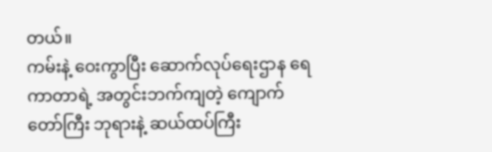တယ်။
ကမ်းနဲ့ ဝေးကွာပြီး ဆောက်လုပ်ရေးဌာန ရေကာတာရဲ့ အတွင်းဘက်ကျတဲ့ ကျောက်တော်ကြီး ဘုရားနဲ့ ဆယ်ထပ်ကြီး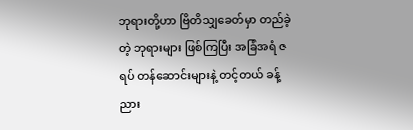ဘုရားတို့ဟာ ဗြိတိသျှခေတ်မှာ တည်ခဲ့တဲ့ ဘုရားများ ဖြစ်ကြပြီး အခြံအရံ ဇရပ် တန်ဆောင်းများနဲ့ တင့်တယ် ခန့်ညား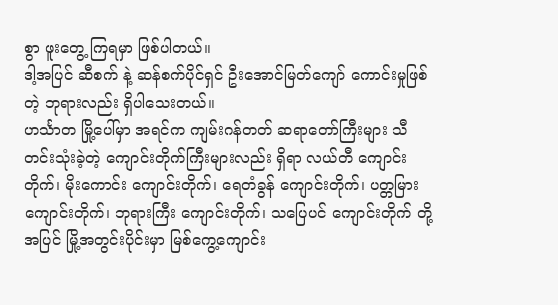စွာ ဖူးတွေ့ ကြရမှာ ဖြစ်ပါတယ်။
ဒါ့အပြင် ဆီစက် နဲ့ ဆန်စက်ပိုင်ရှင် ဦးအောင်မြတ်ကျော် ကောင်းမှုဖြစ်တဲ့ ဘုရားလည်း ရှိပါသေးတယ်။
ဟင်္သာတ မြို့ပေါ်မှာ အရင်က ကျမ်းဂန်တတ် ဆရာတော်ကြီးများ သီတင်းသုံးခဲ့တဲ့ ကျောင်းတိုက်ကြီးများလည်း ရှိရာ လယ်တီ ကျောင်းတိုက်၊ မိုးကောင်း ကျောင်းတိုက်၊ ရေတံခွန် ကျောင်းတိုက်၊ ပတ္တမြား ကျောင်းတိုက်၊ ဘုရားကြီး ကျောင်းတိုက်၊ သပြေပင် ကျောင်းတိုက် တို့အပြင် မြို့အတွင်းပိုင်းမှာ မြစ်ကွေ့ကျောင်း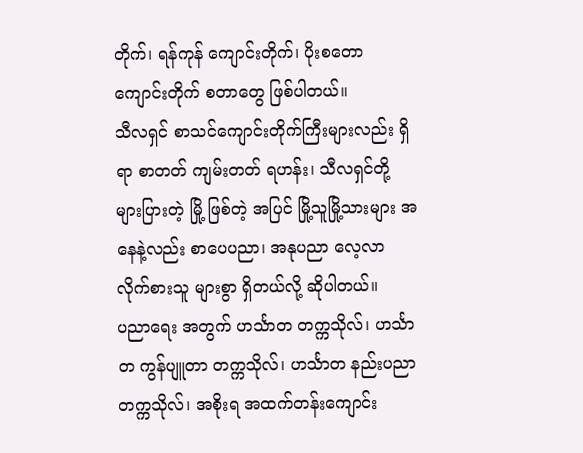တိုက်၊ ရန်ကုန် ကျောင်းတိုက်၊ ပိုးစတော ကျောင်းတိုက် စတာတွေ ဖြစ်ပါတယ်။
သီလရှင် စာသင်ကျောင်းတိုက်ကြီးများလည်း ရှိရာ စာတတ် ကျမ်းတတ် ရဟန်း၊ သီလရှင်တို့ များပြားတဲ့ မြို့ ဖြစ်တဲ့ အပြင် မြို့သူမြို့သားများ အနေနဲ့လည်း စာပေပညာ၊ အနုပညာ လေ့လာ လိုက်စားသူ များစွာ ရှိတယ်လို့ ဆိုပါတယ်။
ပညာရေး အတွက် ဟင်္သာတ တက္ကသိုလ်၊ ဟင်္သာတ ကွန်ပျူတာ တက္ကသိုလ်၊ ဟင်္သာတ နည်းပညာ တက္ကသိုလ်၊ အစိုးရ အထက်တန်းကျောင်း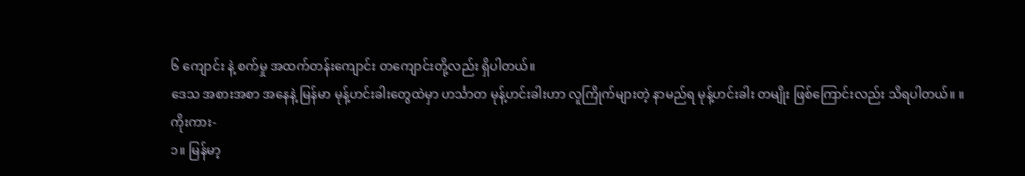၆ ကျောင်း နဲ့ စက်မှု အထက်တန်းကျောင်း တကျောင်းတို့လည်း ရှိပါတယ်။
ဒေသ အစားအစာ အနေနဲ့ မြန်မာ မုန့်ဟင်းခါးတွေထဲမှာ ဟင်္သာတ မုန့်ဟင်းခါးဟာ လူကြိုက်များတဲ့ နာမည်ရ မုန့်ဟင်းခါး တမျိုး ဖြစ်ကြောင်းလည်း သိရပါတယ်။ ။
ကိုးကား-
၁။ မြန်မာ့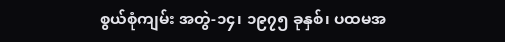စွယ်စုံကျမ်း အတွဲ-၁၄၊ ၁၉၇၅ ခုနှစ်၊ ပထမအ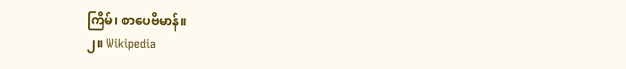ကြိမ်၊ စာပေဗိမာန်။
၂။ Wikipedia